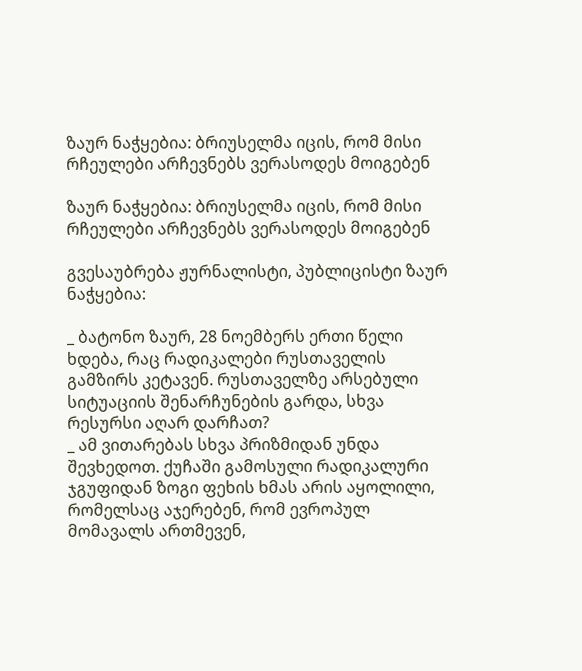ზაურ ნაჭყებია: ბრიუსელმა იცის, რომ მისი რჩეულები არჩევნებს ვერასოდეს მოიგებენ

ზაურ ნაჭყებია: ბრიუსელმა იცის, რომ მისი რჩეულები არჩევნებს ვერასოდეს მოიგებენ

გვესაუბრება ჟურნალისტი, პუბლიცისტი ზაურ ნაჭყებია:

_ ბატონო ზაურ, 28 ნოემბერს ერთი წელი ხდება, რაც რადიკალები რუსთაველის გამზირს კეტავენ. რუსთაველზე არსებული სიტუაციის შენარჩუნების გარდა, სხვა რესურსი აღარ დარჩათ?
_ ამ ვითარებას სხვა პრიზმიდან უნდა შევხედოთ. ქუჩაში გამოსული რადიკალური ჯგუფიდან ზოგი ფეხის ხმას არის აყოლილი, რომელსაც აჯერებენ, რომ ევროპულ მომავალს ართმევენ,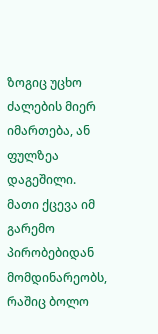ზოგიც უცხო ძალების მიერ იმართება, ან ფულზეა დაგეშილი. მათი ქცევა იმ გარემო პირობებიდან მომდინარეობს, რაშიც ბოლო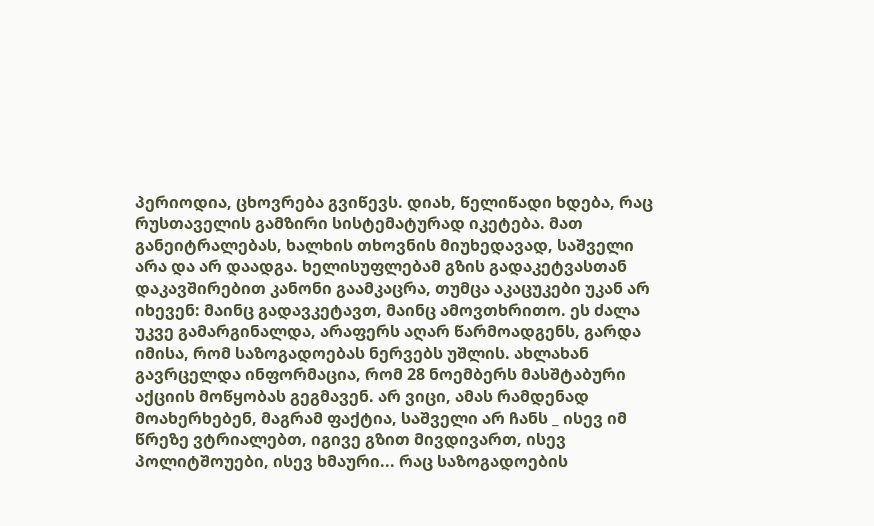პერიოდია, ცხოვრება გვიწევს. დიახ, წელიწადი ხდება, რაც რუსთაველის გამზირი სისტემატურად იკეტება. მათ განეიტრალებას, ხალხის თხოვნის მიუხედავად, საშველი არა და არ დაადგა. ხელისუფლებამ გზის გადაკეტვასთან დაკავშირებით კანონი გაამკაცრა, თუმცა აკაცუკები უკან არ იხევენ: მაინც გადავკეტავთ, მაინც ამოვთხრითო. ეს ძალა უკვე გამარგინალდა, არაფერს აღარ წარმოადგენს, გარდა იმისა, რომ საზოგადოებას ნერვებს უშლის. ახლახან გავრცელდა ინფორმაცია, რომ 28 ნოემბერს მასშტაბური აქციის მოწყობას გეგმავენ. არ ვიცი, ამას რამდენად მოახერხებენ, მაგრამ ფაქტია, საშველი არ ჩანს _ ისევ იმ წრეზე ვტრიალებთ, იგივე გზით მივდივართ, ისევ პოლიტშოუები, ისევ ხმაური... რაც საზოგადოების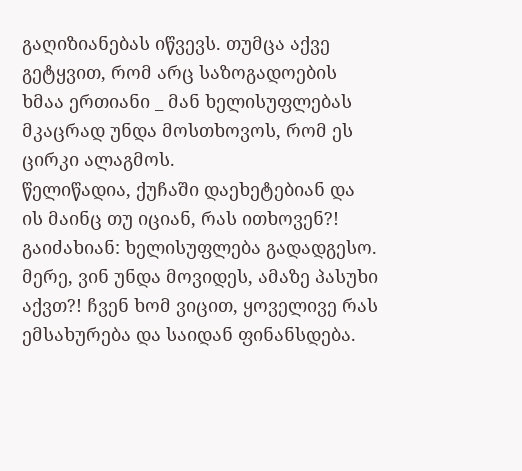გაღიზიანებას იწვევს. თუმცა აქვე გეტყვით, რომ არც საზოგადოების ხმაა ერთიანი _ მან ხელისუფლებას მკაცრად უნდა მოსთხოვოს, რომ ეს ცირკი ალაგმოს.
წელიწადია, ქუჩაში დაეხეტებიან და ის მაინც თუ იციან, რას ითხოვენ?! გაიძახიან: ხელისუფლება გადადგესო. მერე, ვინ უნდა მოვიდეს, ამაზე პასუხი აქვთ?! ჩვენ ხომ ვიცით, ყოველივე რას ემსახურება და საიდან ფინანსდება.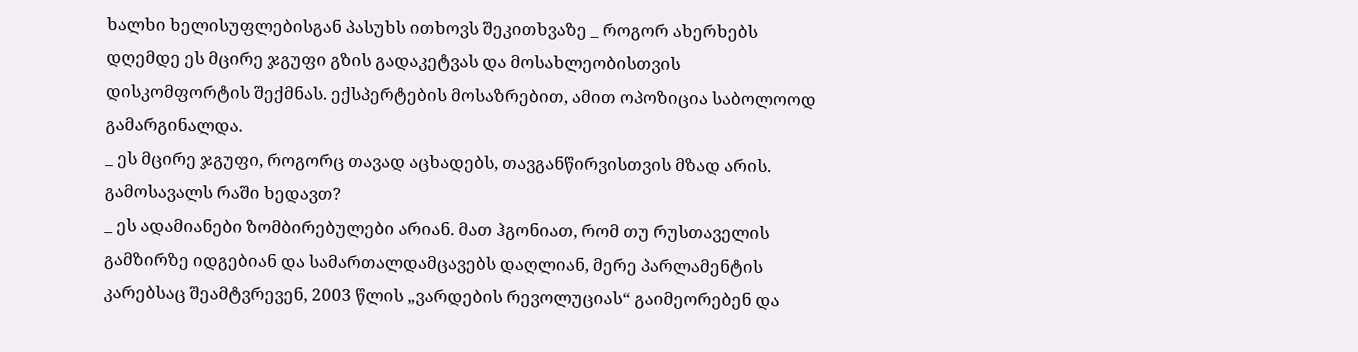ხალხი ხელისუფლებისგან პასუხს ითხოვს შეკითხვაზე _ როგორ ახერხებს დღემდე ეს მცირე ჯგუფი გზის გადაკეტვას და მოსახლეობისთვის დისკომფორტის შექმნას. ექსპერტების მოსაზრებით, ამით ოპოზიცია საბოლოოდ გამარგინალდა.
_ ეს მცირე ჯგუფი, როგორც თავად აცხადებს, თავგანწირვისთვის მზად არის. გამოსავალს რაში ხედავთ?
_ ეს ადამიანები ზომბირებულები არიან. მათ ჰგონიათ, რომ თუ რუსთაველის გამზირზე იდგებიან და სამართალდამცავებს დაღლიან, მერე პარლამენტის კარებსაც შეამტვრევენ, 2003 წლის „ვარდების რევოლუციას“ გაიმეორებენ და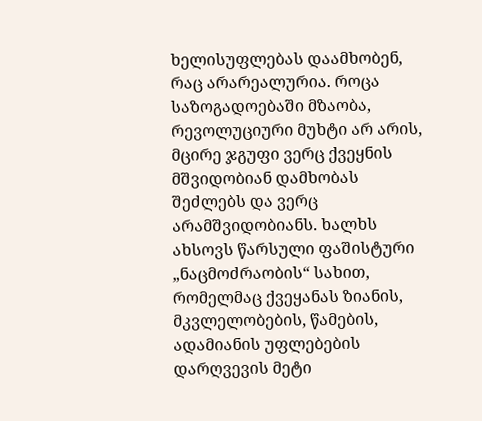ხელისუფლებას დაამხობენ, რაც არარეალურია. როცა საზოგადოებაში მზაობა, რევოლუციური მუხტი არ არის, მცირე ჯგუფი ვერც ქვეყნის მშვიდობიან დამხობას შეძლებს და ვერც არამშვიდობიანს. ხალხს ახსოვს წარსული ფაშისტური „ნაცმოძრაობის“ სახით, რომელმაც ქვეყანას ზიანის, მკვლელობების, წამების, ადამიანის უფლებების დარღვევის მეტი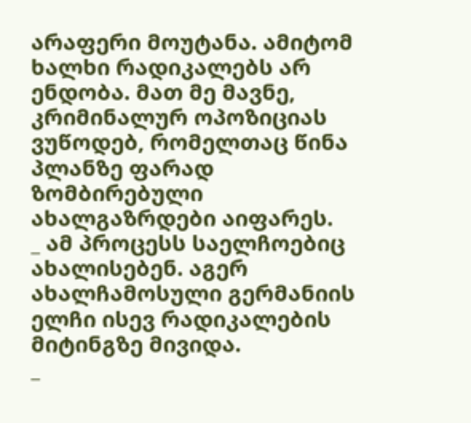არაფერი მოუტანა. ამიტომ ხალხი რადიკალებს არ ენდობა. მათ მე მავნე, კრიმინალურ ოპოზიციას ვუწოდებ, რომელთაც წინა პლანზე ფარად ზომბირებული ახალგაზრდები აიფარეს.
_ ამ პროცესს საელჩოებიც ახალისებენ. აგერ ახალჩამოსული გერმანიის ელჩი ისევ რადიკალების მიტინგზე მივიდა.
_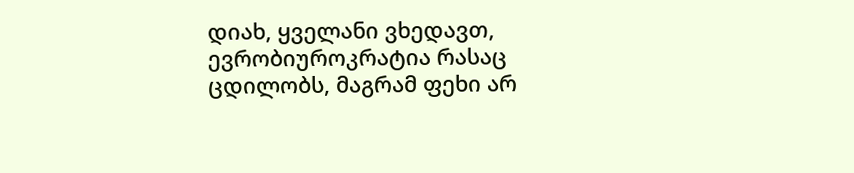დიახ, ყველანი ვხედავთ, ევრობიუროკრატია რასაც ცდილობს, მაგრამ ფეხი არ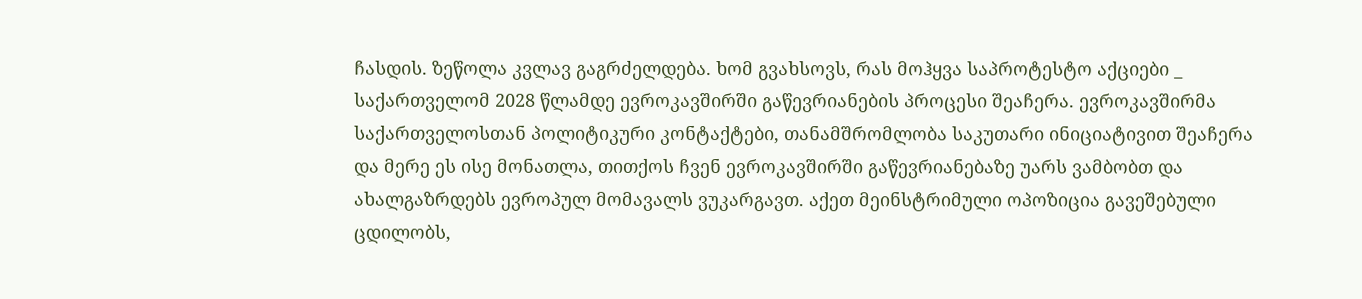ჩასდის. ზეწოლა კვლავ გაგრძელდება. ხომ გვახსოვს, რას მოჰყვა საპროტესტო აქციები _ საქართველომ 2028 წლამდე ევროკავშირში გაწევრიანების პროცესი შეაჩერა. ევროკავშირმა საქართველოსთან პოლიტიკური კონტაქტები, თანამშრომლობა საკუთარი ინიციატივით შეაჩერა და მერე ეს ისე მონათლა, თითქოს ჩვენ ევროკავშირში გაწევრიანებაზე უარს ვამბობთ და ახალგაზრდებს ევროპულ მომავალს ვუკარგავთ. აქეთ მეინსტრიმული ოპოზიცია გავეშებული ცდილობს,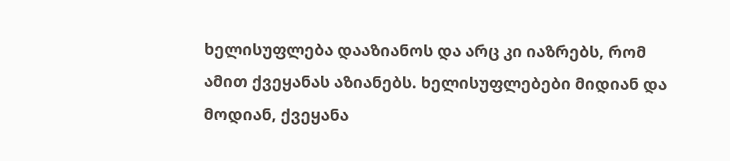ხელისუფლება დააზიანოს და არც კი იაზრებს, რომ ამით ქვეყანას აზიანებს. ხელისუფლებები მიდიან და მოდიან, ქვეყანა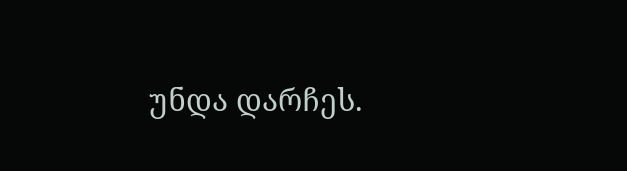უნდა დარჩეს.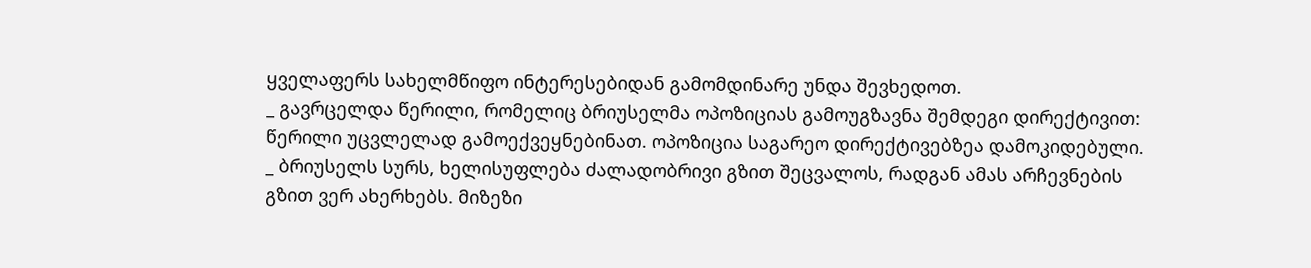ყველაფერს სახელმწიფო ინტერესებიდან გამომდინარე უნდა შევხედოთ.
_ გავრცელდა წერილი, რომელიც ბრიუსელმა ოპოზიციას გამოუგზავნა შემდეგი დირექტივით: წერილი უცვლელად გამოექვეყნებინათ. ოპოზიცია საგარეო დირექტივებზეა დამოკიდებული.
_ ბრიუსელს სურს, ხელისუფლება ძალადობრივი გზით შეცვალოს, რადგან ამას არჩევნების გზით ვერ ახერხებს. მიზეზი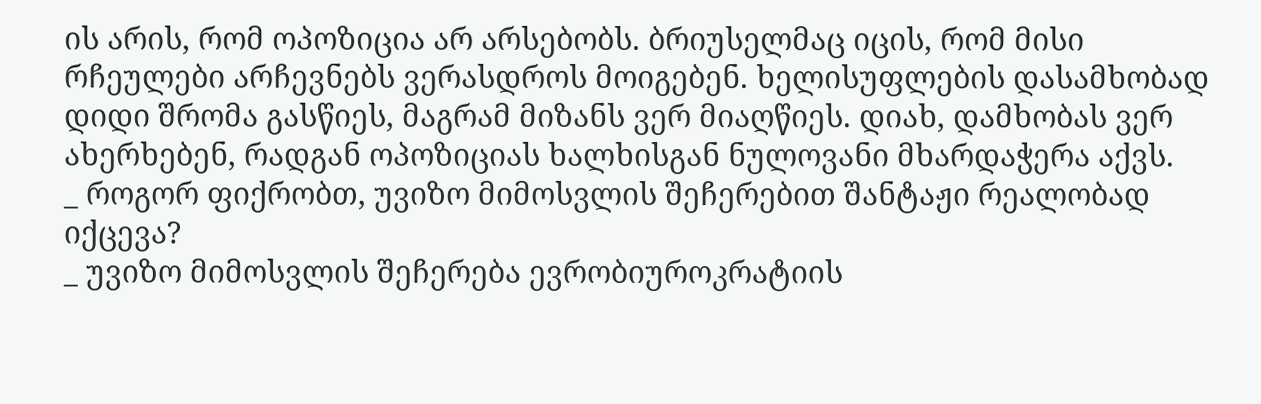ის არის, რომ ოპოზიცია არ არსებობს. ბრიუსელმაც იცის, რომ მისი რჩეულები არჩევნებს ვერასდროს მოიგებენ. ხელისუფლების დასამხობად დიდი შრომა გასწიეს, მაგრამ მიზანს ვერ მიაღწიეს. დიახ, დამხობას ვერ ახერხებენ, რადგან ოპოზიციას ხალხისგან ნულოვანი მხარდაჭერა აქვს.
_ როგორ ფიქრობთ, უვიზო მიმოსვლის შეჩერებით შანტაჟი რეალობად იქცევა?
_ უვიზო მიმოსვლის შეჩერება ევრობიუროკრატიის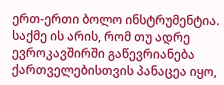ერთ-ერთი ბოლო ინსტრუმენტია. საქმე ის არის, რომ თუ ადრე ევროკავშირში გაწევრიანება ქართველებისთვის პანაცეა იყო,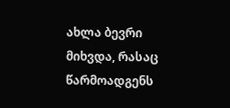ახლა ბევრი მიხვდა, რასაც წარმოადგენს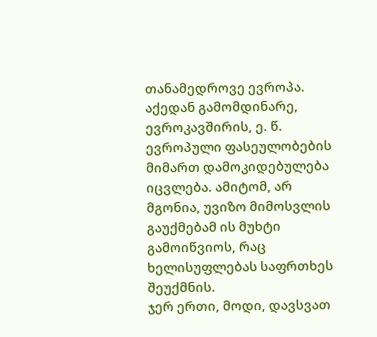თანამედროვე ევროპა. აქედან გამომდინარე, ევროკავშირის, ე. წ. ევროპული ფასეულობების მიმართ დამოკიდებულება იცვლება. ამიტომ, არ მგონია, უვიზო მიმოსვლის გაუქმებამ ის მუხტი გამოიწვიოს, რაც ხელისუფლებას საფრთხეს შეუქმნის.
ჯერ ერთი, მოდი, დავსვათ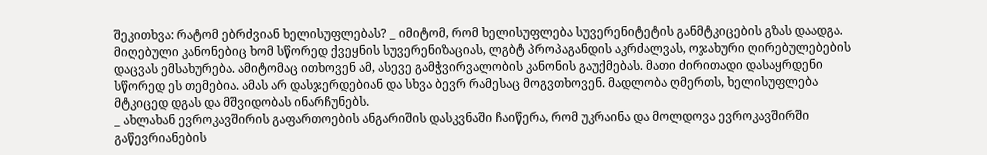შეკითხვა: რატომ ებრძვიან ხელისუფლებას? _ იმიტომ, რომ ხელისუფლება სუვერენიტეტის განმტკიცების გზას დაადგა. მიღებული კანონებიც ხომ სწორედ ქვეყნის სუვერენიზაციას, ლგბტ პროპაგანდის აკრძალვას, ოჯახური ღირებულებების დაცვას ემსახურება. ამიტომაც ითხოვენ ამ, ასევე გამჭვირვალობის კანონის გაუქმებას. მათი ძირითადი დასაყრდენი სწორედ ეს თემებია. ამას არ დასჯერდებიან და სხვა ბევრ რამესაც მოგვთხოვენ. მადლობა ღმერთს, ხელისუფლება მტკიცედ დგას და მშვიდობას ინარჩუნებს.
_ ახლახან ევროკავშირის გაფართოების ანგარიშის დასკვნაში ჩაიწერა, რომ უკრაინა და მოლდოვა ევროკავშირში გაწევრიანების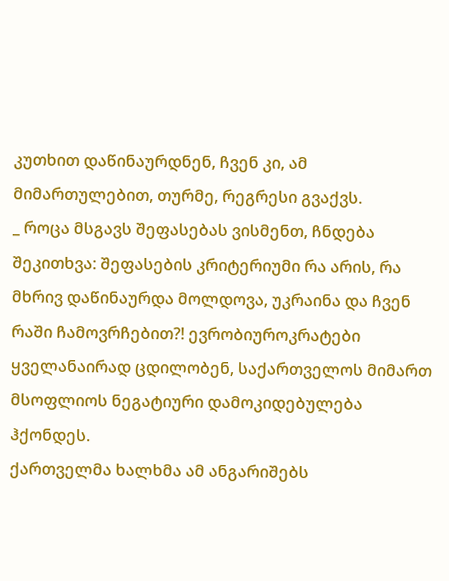კუთხით დაწინაურდნენ, ჩვენ კი, ამ მიმართულებით, თურმე, რეგრესი გვაქვს.
_ როცა მსგავს შეფასებას ვისმენთ, ჩნდება შეკითხვა: შეფასების კრიტერიუმი რა არის, რა მხრივ დაწინაურდა მოლდოვა, უკრაინა და ჩვენ რაში ჩამოვრჩებით?! ევრობიუროკრატები ყველანაირად ცდილობენ, საქართველოს მიმართ მსოფლიოს ნეგატიური დამოკიდებულება ჰქონდეს.
ქართველმა ხალხმა ამ ანგარიშებს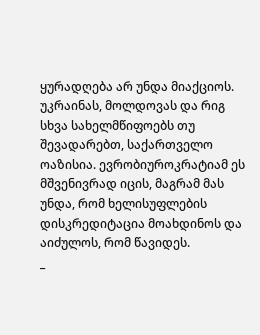ყურადღება არ უნდა მიაქციოს. უკრაინას, მოლდოვას და რიგ სხვა სახელმწიფოებს თუ შევადარებთ, საქართველო ოაზისია. ევრობიუროკრატიამ ეს მშვენივრად იცის, მაგრამ მას უნდა, რომ ხელისუფლების დისკრედიტაცია მოახდინოს და აიძულოს, რომ წავიდეს.
_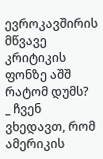ევროკავშირის მწვავე კრიტიკის ფონზე აშშ რატომ დუმს?
_ ჩვენ ვხედავთ, რომ ამერიკის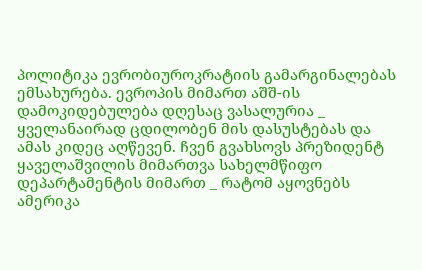პოლიტიკა ევრობიუროკრატიის გამარგინალებას ემსახურება. ევროპის მიმართ აშშ-ის დამოკიდებულება დღესაც ვასალურია _ ყველანაირად ცდილობენ მის დასუსტებას და ამას კიდეც აღწევენ. ჩვენ გვახსოვს პრეზიდენტ ყაველაშვილის მიმართვა სახელმწიფო დეპარტამენტის მიმართ _ რატომ აყოვნებს ამერიკა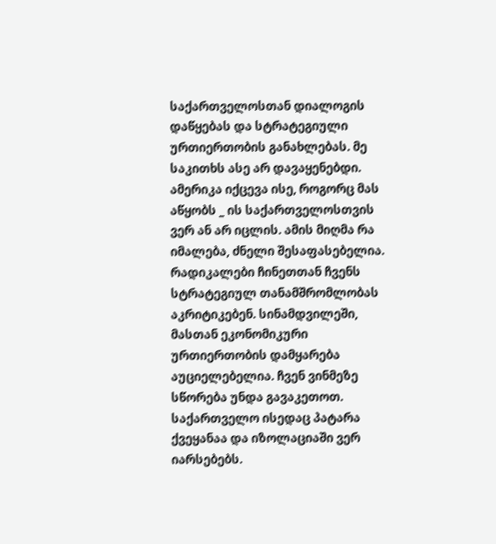საქართველოსთან დიალოგის დაწყებას და სტრატეგიული ურთიერთობის განახლებას. მე საკითხს ასე არ დავაყენებდი. ამერიკა იქცევა ისე, როგორც მას აწყობს _ ის საქართველოსთვის ვერ ან არ იცლის. ამის მიღმა რა იმალება, ძნელი შესაფასებელია. რადიკალები ჩინეთთან ჩვენს სტრატეგიულ თანამშრომლობას აკრიტიკებენ. სინამდვილეში, მასთან ეკონომიკური ურთიერთობის დამყარება აუციელებელია. ჩვენ ვინმეზე სწორება უნდა გავაკეთოთ. საქართველო ისედაც პატარა ქვეყანაა და იზოლაციაში ვერ იარსებებს.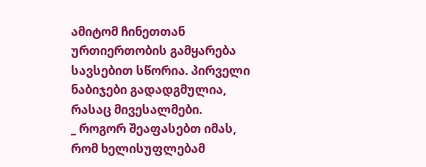ამიტომ ჩინეთთან ურთიერთობის გამყარება სავსებით სწორია. პირველი ნაბიჯები გადადგმულია, რასაც მივესალმები.
_ როგორ შეაფასებთ იმას, რომ ხელისუფლებამ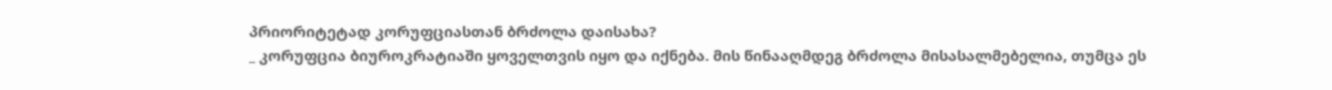პრიორიტეტად კორუფციასთან ბრძოლა დაისახა?
_ კორუფცია ბიუროკრატიაში ყოველთვის იყო და იქნება. მის წინააღმდეგ ბრძოლა მისასალმებელია, თუმცა ეს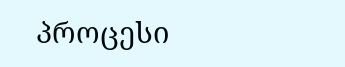პროცესი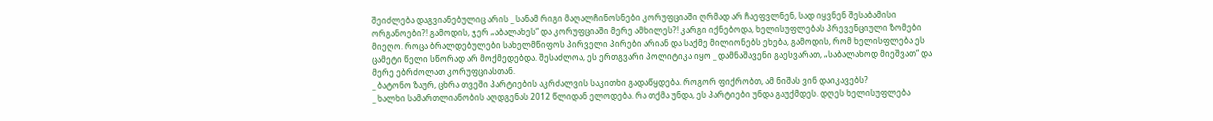შეიძლება დაგვიანებულიც არის _ სანამ რიგი მაღალჩინოსნები კორუფციაში ღრმად არ ჩაეფვლნენ, სად იყვნენ შესაბამისი ორგანოები?! გამოდის, ჯერ „აბალახეს“ და კორუფციაში მერე ამხილეს?! კარგი იქნებოდა, ხელისუფლებას პრევენციული ზომები მიეღო. როცა ბრალდებულები სახელმწიფოს პირველი პირები არიან და საქმე მილიონებს ეხება, გამოდის, რომ ხელისფლება ეს ცამეტი წელი სწორად არ მოქმედებდა. შესაძლოა, ეს ერთგვარი პოლიტიკა იყო _ დამნაშავენი გაესვარათ, „საბალახოდ მიეშვათ“ და მერე ებრძოლათ კორუფციასთან.
_ ბატონო ზაურ, ცხრა თვეში პარტიების აკრძალვის საკითხი გადაწყდება. როგორ ფიქრობთ, ამ ნიშას ვინ დაიკავებს?
_ ხალხი სამართლიანობის აღდგენას 2012 წლიდან ელოდება. რა თქმა უნდა, ეს პარტიები უნდა გაუქმდეს. დღეს ხელისუფლება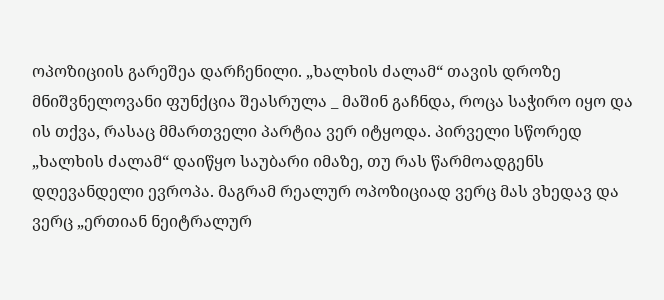ოპოზიციის გარეშეა დარჩენილი. „ხალხის ძალამ“ თავის დროზე მნიშვნელოვანი ფუნქცია შეასრულა _ მაშინ გაჩნდა, როცა საჭირო იყო და ის თქვა, რასაც მმართველი პარტია ვერ იტყოდა. პირველი სწორედ „ხალხის ძალამ“ დაიწყო საუბარი იმაზე, თუ რას წარმოადგენს დღევანდელი ევროპა. მაგრამ რეალურ ოპოზიციად ვერც მას ვხედავ და ვერც „ერთიან ნეიტრალურ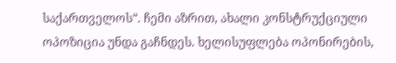საქართველოს“. ჩემი აზრით, ახალი კონსტრუქციული ოპოზიცია უნდა გაჩნდეს. ხელისუფლება ოპონირების,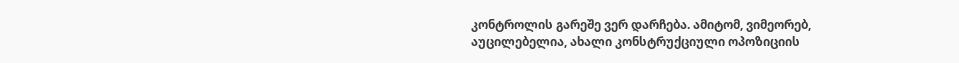კონტროლის გარეშე ვერ დარჩება. ამიტომ, ვიმეორებ, აუცილებელია, ახალი კონსტრუქციული ოპოზიციის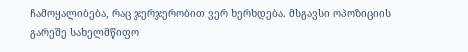ჩამოყალიბება, რაც ჯერჯერობით ვერ ხერხდება. მსგავსი ოპოზიციის გარეშე სახელმწიფო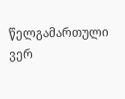წელგამართული ვერ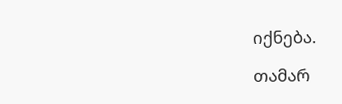იქნება.

თამარ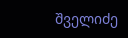შველიძე